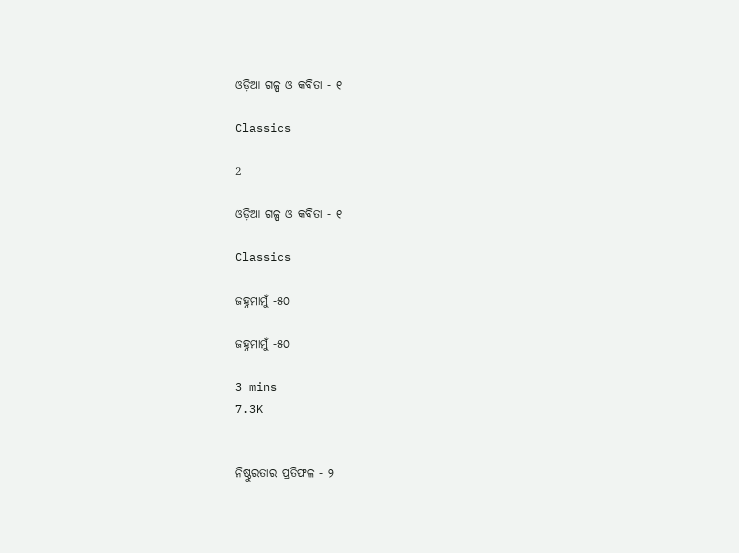ଓଡ଼ିଆ ଗଳ୍ପ ଓ କବିତା - ୧

Classics

2

ଓଡ଼ିଆ ଗଳ୍ପ ଓ କବିତା - ୧

Classics

ଜହ୍ନମାମୁଁ -୫୦

ଜହ୍ନମାମୁଁ -୫୦

3 mins
7.3K


ନିଷ୍ଠୁରତାର ପ୍ରତିଫଳ - ୨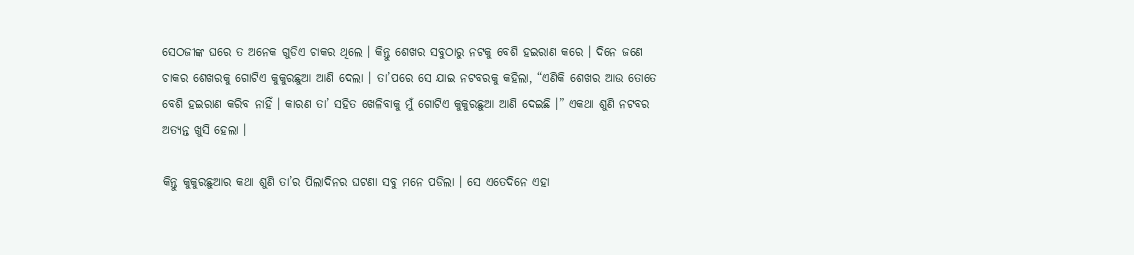ସେଠଜୀଙ୍କ ଘରେ ତ ଅନେକ ଗୁଡିଏ ଚାକର ଥିଲେ । କିନ୍ତୁ ଶେଖର ସବୁଠାରୁ ନଟକୁ ବେଶି ହଇରାଣ କରେ । ଦିନେ ଜଣେ ଚାକର ଶେଖରକୁ ଗୋଟିଏ କୁକୁରଛୁଆ ଆଣି ଦେଲା । ତା’ପରେ ସେ ଯାଇ ନଟବରକୁ କହିଲା, “ଏଣିକି ଶେଖର ଆଉ ତୋତେ ବେଶି ହଇରାଣ କରିବ ନାହିଁ । କାରଣ ତା’ ସହିତ ଖେଳିବାକୁ ମୁଁ ଗୋଟିଏ କୁକୁରଛୁଆ ଆଣି ଦେଇଛି ।” ଏକଥା ଶୁଣି ନଟବର ଅତ୍ୟନ୍ତ ଖୁସି ହେଲା ।

କିନ୍ତୁ କୁକୁରଛୁଆର କଥା ଶୁଣି ତା’ର ପିଲାଦିନର ଘଟଣା ସବୁ ମନେ ପଡିଲା । ସେ ଏତେଦିନେ ଏହା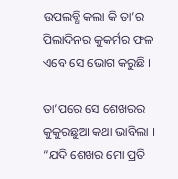ଉପଲବ୍ଧି କଲା କି ତା’ର ପିଲାଦିନର କୁକର୍ମର ଫଳ ଏବେ ସେ ଭୋଗ କରୁଛି ।

ତା’ପରେ ସେ ଶେଖରର କୁକୁରଛୁଆ କଥା ଭାବିଲା । “ଯଦି ଶେଖର ମୋ ପ୍ରତି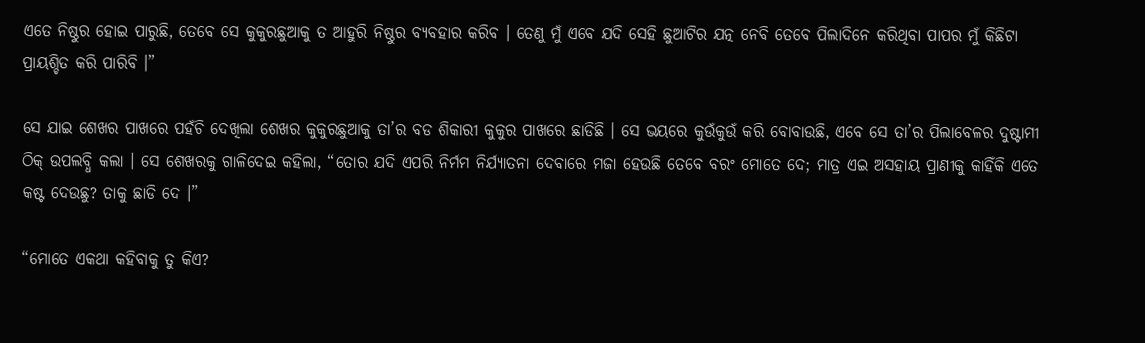ଏତେ ନିଷ୍ଠୁର ହୋଇ ପାରୁଛି, ତେବେ ସେ କୁକୁରଛୁଆକୁ ତ ଆହୁରି ନିଷ୍ଠୁର ବ୍ୟବହାର କରିବ । ତେଣୁ ମୁଁ ଏବେ ଯଦି ସେହି ଛୁଆଟିର ଯତ୍ନ ନେବି ତେବେ ପିଲାଦିନେ କରିଥିବା ପାପର ମୁଁ କିଛିଟା ପ୍ରାୟଶ୍ଚିତ କରି ପାରିବି ।”

ସେ ଯାଇ ଶେଖର ପାଖରେ ପହଁଚି ଦେଖିଲା ଶେଖର କୁକୁରଛୁଆକୁ ତା’ର ବଡ ଶିକାରୀ କୁକୁର ପାଖରେ ଛାଡିଛି । ସେ ଭୟରେ କୁଉଁକୁଉଁ କରି ବୋବାଉଛି, ଏବେ ସେ ତା’ର ପିଲାବେଳର ଦୁଷ୍ଟାମୀ ଠିକ୍ ଉପଲବ୍ଧି କଲା । ସେ ଶେଖରକୁ ଗାଳିଦେଇ କହିଲା, “ତୋର ଯଦି ଏପରି ନିର୍ମମ ନିର୍ଯ୍ୟାତନା ଦେବାରେ ମଜା ହେଉଛି ତେବେ ବରଂ ମୋତେ ଦେ; ମାତ୍ର ଏଇ ଅସହାୟ ପ୍ରାଣୀକୁ କାହିଁକି ଏତେ କଷ୍ଟ ଦେଉଛୁ? ତାକୁ ଛାଡି ଦେ ।”

“ମୋତେ ଏକଥା କହିବାକୁ ତୁ କିଏ?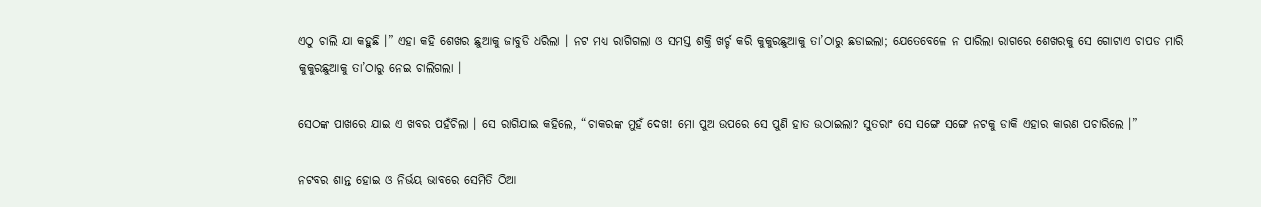ଏଠୁ ଚାଲି ଯା କହୁଛି ।” ଏହା କହି ଶେଖର ଛୁଆକୁ ଜାବୁଡି ଧରିଲା । ନଟ ମଧ୍ୟ ରାଗିଗଲା ଓ ସମସ୍ତ ଶକ୍ତି ଖର୍ଚ୍ଚ କରି କୁକୁରଛୁଆକୁ ତା’ଠାରୁ ଛଡାଇଲା; ଯେତେବେଳେ ନ ପାରିଲା ରାଗରେ ଶେଖରକୁ ସେ ଗୋଟାଏ ଚାପଡ ମାରି କୁକୁରଛୁଆକୁ ତା’ଠାରୁ ନେଇ ଚାଲିଗଲା ।

ସେଠଙ୍କ ପାଖରେ ଯାଇ ଏ ଖବର ପହଁଚିଲା । ସେ ରାଗିଯାଇ କହିଲେ, “ଚାକରଙ୍କ ମୁହଁ ଦେଖ! ମୋ ପୁଅ ଉପରେ ସେ ପୁଣି ହାତ ଉଠାଇଲା? ସୁତରାଂ ସେ ସଙ୍ଗେ ସଙ୍ଗେ ନଟକୁ ଡାକି ଏହାର କାରଣ ପଚାରିଲେ ।”

ନଟବର ଶାନ୍ତ ହୋଇ ଓ ନିର୍ଭୟ ଭାବରେ ସେମିତି ଠିଆ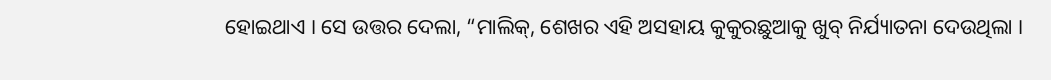ହୋଇଥାଏ । ସେ ଉତ୍ତର ଦେଲା, “ମାଲିକ୍, ଶେଖର ଏହି ଅସହାୟ କୁକୁରଛୁଆକୁ ଖୁବ୍ ନିର୍ଯ୍ୟାତନା ଦେଉଥିଲା ।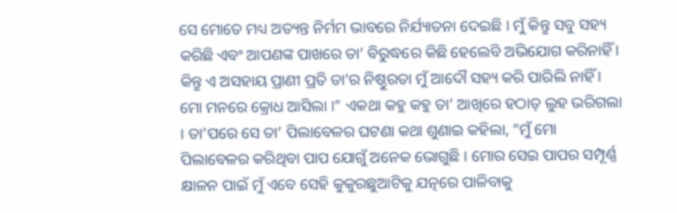ସେ ମୋତେ ମଧ୍ୟ ଅତ୍ୟନ୍ତ ନିର୍ମମ ଭାବରେ ନିର୍ଯ୍ୟାତନା ଦେଇଛି । ମୁଁ କିନ୍ତୁ ସବୁ ସହ୍ୟ କରିଛି ଏବଂ ଆପଣଙ୍କ ପାଖରେ ତା’ ବିରୁଦ୍ଧରେ କିଛି ହେଲେବି ଅଭିଯୋଗ କରିନାହିଁ । କିନ୍ତୁ ଏ ଅସହାୟ ପ୍ରାଣୀ ପ୍ରତି ତା’ର ନିଷ୍ଠୁରତା ମୁଁ ଆଦୌ ସହ୍ୟ କରି ପାରିଲି ନାହିଁ । ମୋ ମନରେ କ୍ରୋଧ ଆସିଲା ।” ଏକଥା କହୁ କହୁ ତା’ ଆଖିରେ ହଠାତ୍ ଲୁହ ଭରିଗଲା । ତା’ପରେ ସେ ତା’ ପିଲାବେଳର ଘଟଣା କଥା ଶୁଣାଇ କହିଲା, “ମୁଁ ମୋ ପିଲାବେଳର କରିଥିବା ପାପ ଯୋଗୁଁ ଅନେକ ଭୋଗୁଛି । ମୋର ସେଇ ପାପର ସମ୍ପୂର୍ଣ୍ଣ କ୍ଷାଳନ ପାଇଁ ମୁଁ ଏବେ ସେହି କୁକୁରଛୁଆଟିକୁ ଯତ୍ନରେ ପାଳିବାକୁ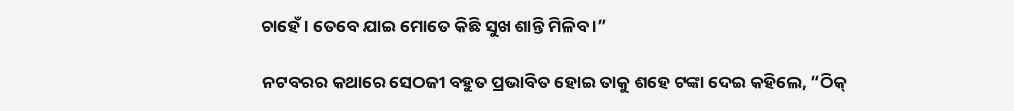ଚାହେଁ । ତେବେ ଯାଇ ମୋତେ କିଛି ସୁଖ ଶାନ୍ତି ମିଳିବ ।”

ନଟବରର କଥାରେ ସେଠଜୀ ବହୁତ ପ୍ରଭାବିତ ହୋଇ ତାକୁ ଶହେ ଟଙ୍କା ଦେଇ କହିଲେ, “ଠିକ୍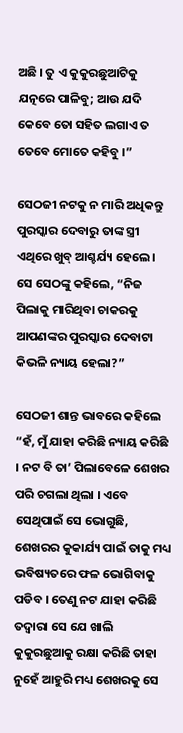ଅଛି । ତୁ ଏ କୁକୁରଛୁଆଟିକୁ ଯତ୍ନରେ ପାଳିବୁ; ଆଉ ଯଦି କେବେ ତୋ ସହିତ ଲଗାଏ ତ ତେବେ ମୋତେ କହିବୁ ।”

ସେଠଜୀ ନଟକୁ ନ ମାରି ଅଧିକନ୍ତୁ ପୁରସ୍କାର ଦେବାରୁ ତାଙ୍କ ସ୍ତ୍ରୀ ଏଥିରେ ଖୁବ୍ ଆଶ୍ଚର୍ଯ୍ୟ ହେଲେ । ସେ ସେଠଙ୍କୁ କହିଲେ, “ନିଜ ପିଲାକୁ ମାରିଥିବା ଚାକରକୁ ଆପଣଙ୍କର ପୁରସ୍କାର ଦେବାଟା କିଭଳି ନ୍ୟାୟ ହେଲା?”

ସେଠଜୀ ଶାନ୍ତ ଭାବରେ କହିଲେ “ହଁ, ମୁଁ ଯାହା କରିଛି ନ୍ୟାୟ କରିଛି । ନଟ ବି ତା’ ପିଲାବେଳେ ଶେଖର ପରି ଚଗଲା ଥିଲା । ଏବେ ସେଥିପାଇଁ ସେ ଭୋଗୁଛି, ଶେଖରର କୁକାର୍ଯ୍ୟ ପାଇଁ ତାକୁ ମଧ୍ୟ ଭବିଷ୍ୟତରେ ଫଳ ଭୋଗିବାକୁ ପଡିବ । ତେଣୁ ନଟ ଯାହା କରିଛି ତଦ୍ୱାରା ସେ ଯେ ଖାଲି କୁକୁରଛୁଆକୁ ରକ୍ଷା କରିଛି ତାହା ନୁହେଁ ଆହୁରି ମଧ୍ୟ ଶେଖରକୁ ସେ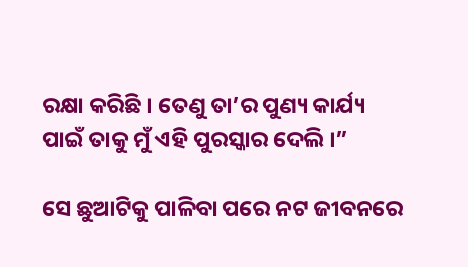ରକ୍ଷା କରିଛି । ତେଣୁ ତା’ର ପୁଣ୍ୟ କାର୍ଯ୍ୟ ପାଇଁ ତାକୁ ମୁଁ ଏହି ପୁରସ୍କାର ଦେଲି ।”

ସେ ଛୁଆଟିକୁ ପାଳିବା ପରେ ନଟ ଜୀବନରେ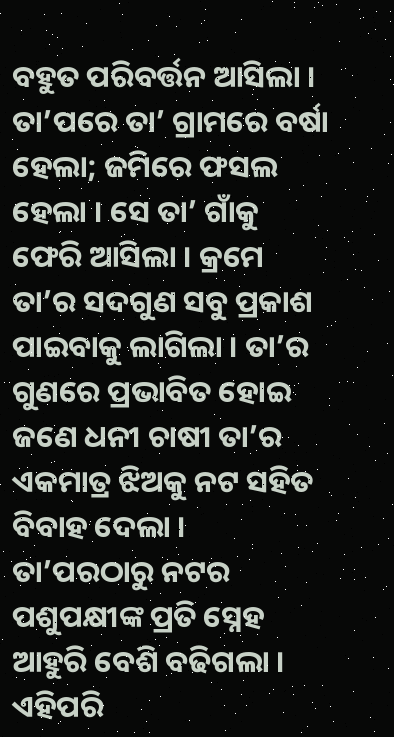ବହୁତ ପରିବର୍ତ୍ତନ ଆସିଲା । ତା’ପରେ ତା’ ଗ୍ରାମରେ ବର୍ଷା ହେଲା; ଜମିରେ ଫସଲ ହେଲା । ସେ ତା’ ଗାଁକୁ ଫେରି ଆସିଲା । କ୍ରମେ ତା’ର ସଦଗୁଣ ସବୁ ପ୍ରକାଶ ପାଇବାକୁ ଲାଗିଲା । ତା’ର ଗୁଣରେ ପ୍ରଭାବିତ ହୋଇ ଜଣେ ଧନୀ ଚାଷୀ ତା’ର ଏକମାତ୍ର ଝିଅକୁ ନଟ ସହିତ ବିବାହ ଦେଲା । ତା’ପରଠାରୁ ନଟର ପଶୁପକ୍ଷୀଙ୍କ ପ୍ରତି ସ୍ନେହ ଆହୁରି ବେଶି ବଢିଗଲା । ଏହିପରି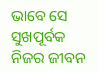ଭାବେ ସେ ସୁଖପୂର୍ବକ ନିଜର ଜୀବନ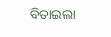ବିତାଇଲା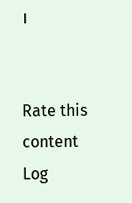।


Rate this content
Log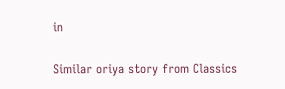in

Similar oriya story from Classics